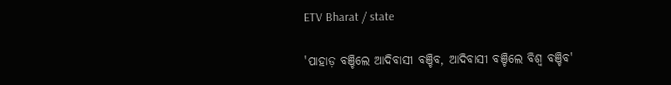ETV Bharat / state

'ପାହାଡ଼ ବଞ୍ଚିଲେ ଆଦିବାସୀ ବଞ୍ଚିବ, ଆଦିବାସୀ ବଞ୍ଚିଲେ ବିଶ୍ୱ ବଞ୍ଚିବ'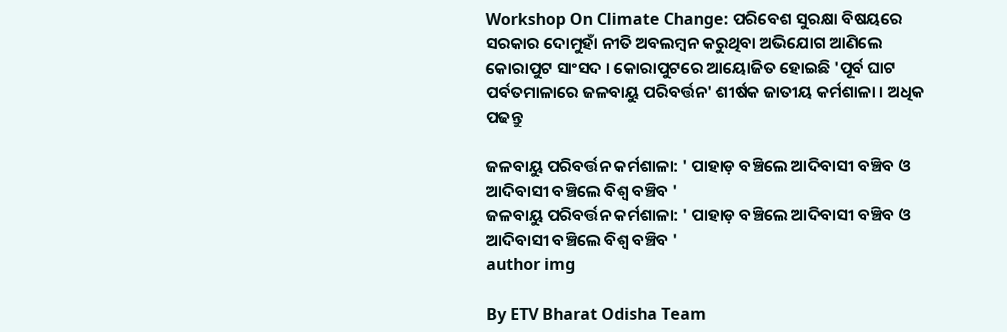Workshop On Climate Change: ପରିବେଶ ସୁରକ୍ଷା ବିଷୟରେ ସରକାର ଦୋମୁହାଁ ନୀତି ଅବଲମ୍ବନ କରୁଥିବା ଅଭିଯୋଗ ଆଣିଲେ କୋରାପୁଟ ସାଂସଦ । କୋରାପୁଟରେ ଆୟୋଜିତ ହୋଇଛି 'ପୂର୍ବ ଘାଟ ପର୍ବତମାଳାରେ ଜଳବାୟୁ ପରିବର୍ତ୍ତନ' ଶୀର୍ଷକ ଜାତୀୟ କର୍ମଶାଳା । ଅଧିକ ପଢନ୍ତୁ

ଜଳବାୟୁ ପରିବର୍ତ୍ତନ କର୍ମଶାଳା: ' ପାହାଡ଼ ବଞ୍ଚିଲେ ଆଦିବାସୀ ବଞ୍ଚିବ ଓ ଆଦିବାସୀ ବଞ୍ଚିଲେ ବିଶ୍ୱ ବଞ୍ଚିବ '
ଜଳବାୟୁ ପରିବର୍ତ୍ତନ କର୍ମଶାଳା: ' ପାହାଡ଼ ବଞ୍ଚିଲେ ଆଦିବାସୀ ବଞ୍ଚିବ ଓ ଆଦିବାସୀ ବଞ୍ଚିଲେ ବିଶ୍ୱ ବଞ୍ଚିବ '
author img

By ETV Bharat Odisha Team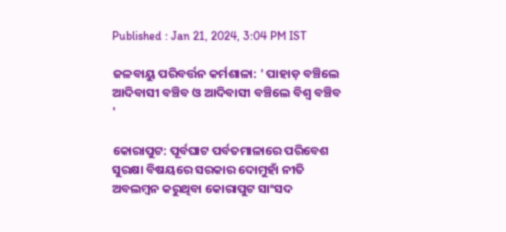Published : Jan 21, 2024, 3:04 PM IST

ଜଳବାୟୁ ପରିବର୍ତ୍ତନ କର୍ମଶାଳା: ' ପାହାଡ଼ ବଞ୍ଚିଲେ ଆଦିବାସୀ ବଞ୍ଚିବ ଓ ଆଦିବାସୀ ବଞ୍ଚିଲେ ବିଶ୍ୱ ବଞ୍ଚିବ '

କୋରାପୁଟ: ପୂର୍ବଘାଟ ପର୍ବତମାଳାରେ ପରିବେଶ ସୁରକ୍ଷା ବିଷୟରେ ସରକାର ଦୋମୁହାଁ ନୀତି ଅବଲମ୍ବନ କରୁଥିବା କୋରାପୁଟ ସାଂସଦ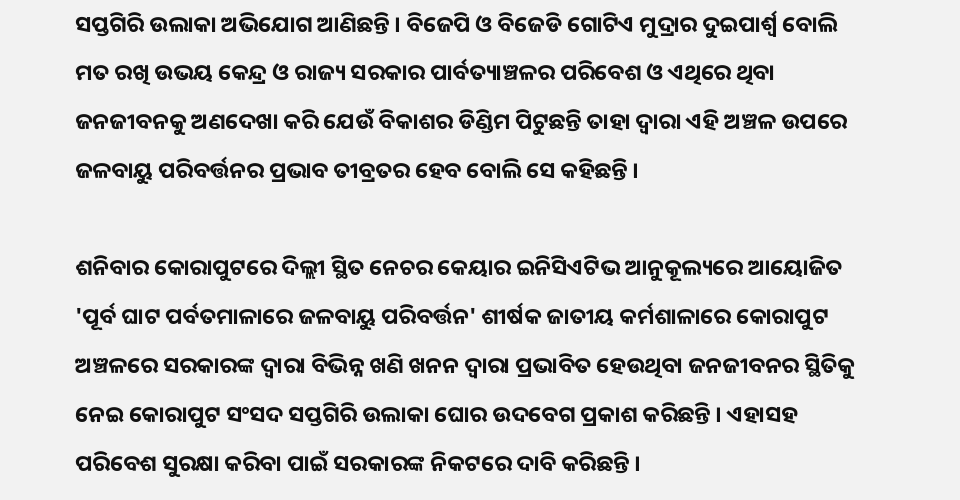ସପ୍ତଗିରି ଉଲାକା ଅଭିଯୋଗ ଆଣିଛନ୍ତି । ବିଜେପି ଓ ବିଜେଡି ଗୋଟିଏ ମୁଦ୍ରାର ଦୁଇପାର୍ଶ୍ବ ବୋଲି ମତ ରଖି ଉଭୟ କେନ୍ଦ୍ର ଓ ରାଜ୍ୟ ସରକାର ପାର୍ବତ୍ୟାଞ୍ଚଳର ପରିବେଶ ଓ ଏଥିରେ ଥିବା ଜନଜୀବନକୁ ଅଣଦେଖା କରି ଯେଉଁ ବିକାଶର ଡିଣ୍ଡିମ ପିଟୁଛନ୍ତି ତାହା ଦ୍ୱାରା ଏହି ଅଞ୍ଚଳ ଉପରେ ଜଳବାୟୁ ପରିବର୍ତ୍ତନର ପ୍ରଭାବ ତୀବ୍ରତର ହେବ ବୋଲି ସେ କହିଛନ୍ତି ।

ଶନିବାର କୋରାପୁଟରେ ଦିଲ୍ଲୀ ସ୍ଥିତ ନେଚର କେୟାର ଇନିସିଏଟିଭ ଆନୁକୂଲ୍ୟରେ ଆୟୋଜିତ 'ପୂର୍ବ ଘାଟ ପର୍ବତମାଳାରେ ଜଳବାୟୁ ପରିବର୍ତ୍ତନ' ଶୀର୍ଷକ ଜାତୀୟ କର୍ମଶାଳାରେ କୋରାପୁଟ ଅଞ୍ଚଳରେ ସରକାରଙ୍କ ଦ୍ବାରା ବିଭିନ୍ନ ଖଣି ଖନନ ଦ୍ୱାରା ପ୍ରଭାବିତ ହେଉଥିବା ଜନଜୀବନର ସ୍ଥିତିକୁ ନେଇ କୋରାପୁଟ ସଂସଦ ସପ୍ତଗିରି ଉଲାକା ଘୋର ଉଦବେଗ ପ୍ରକାଶ କରିଛନ୍ତି । ଏହାସହ ପରିବେଶ ସୁରକ୍ଷା କରିବା ପାଇଁ ସରକାରଙ୍କ ନିକଟରେ ଦାବି କରିଛନ୍ତି ।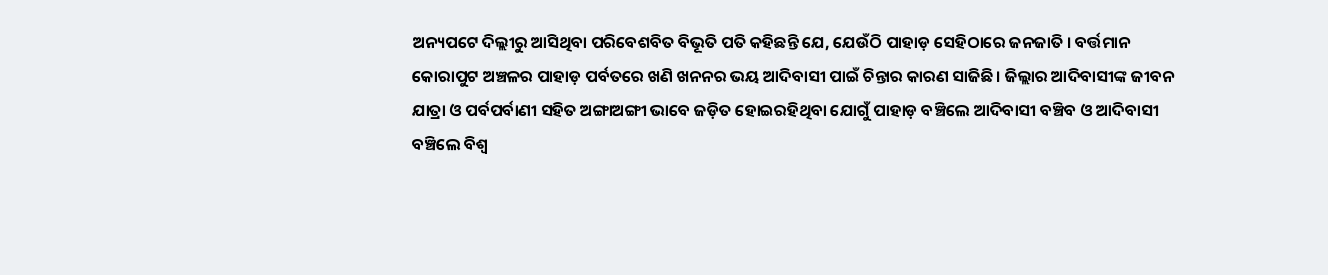ଅନ୍ୟପଟେ ଦିଲ୍ଲୀରୁ ଆସିଥିବା ପରିବେଶବିତ ବିଭୂତି ପତି କହିଛନ୍ତି ଯେ, ଯେଉଁଠି ପାହାଡ଼ ସେହିଠାରେ ଜନଜାତି । ବର୍ତ୍ତମାନ କୋରାପୁଟ ଅଞ୍ଚଳର ପାହାଡ଼ ପର୍ବତରେ ଖଣି ଖନନର ଭୟ ଆଦିବାସୀ ପାଇଁ ଚିନ୍ତାର କାରଣ ସାଜିଛି । ଜିଲ୍ଲାର ଆଦିବାସୀଙ୍କ ଜୀବନ ଯାତ୍ରା ଓ ପର୍ବପର୍ବାଣୀ ସହିତ ଅଙ୍ଗାଅଙ୍ଗୀ ଭାବେ ଜଡ଼ିତ ହୋଇରହିଥିବା ଯୋଗୁଁ ପାହାଡ଼ ବଞ୍ଚିଲେ ଆଦିବାସୀ ବଞ୍ଚିବ ଓ ଆଦିବାସୀ ବଞ୍ଚିଲେ ବିଶ୍ୱ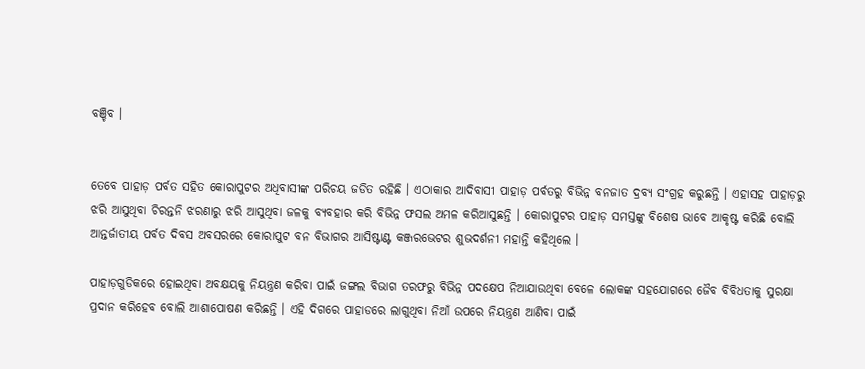ବଞ୍ଚିବ ।


ତେବେ ପାହାଡ଼ ପର୍ବତ ସହିତ କୋରାପୁଟର ଅଧିବାସୀଙ୍କ ପରିଚୟ ଜଡିତ ରହିଛି । ଏଠାକାର ଆଦିବାସୀ ପାହାଡ଼ ପର୍ବତରୁ ବିଭିନ୍ନ ବନଜାତ ଦ୍ରବ୍ୟ ସଂଗ୍ରହ କରୁଛନ୍ତି । ଏହାସହ ପାହାଡ଼ରୁ ଝରି ଆସୁଥିବା ଚିରନ୍ତନି ଝରଣାରୁ ଝରି ଆସୁଥିବା ଜଳକୁ ବ୍ୟବହାର କରି ବିଭିନ୍ନ ଫସଲ ଅମଳ କରିଆସୁଛନ୍ତି । କୋରାପୁଟର ପାହାଡ଼ ସମସ୍ତଙ୍କୁ ବିଶେଷ ଭାବେ ଆକୃଷ୍ଟ କରିଛି ବୋଲି ଆନ୍ତର୍ଜାତୀୟ ପର୍ବତ ଦିବସ ଅବସରରେ କୋରାପୁଟ ବନ ବିଭାଗର ଆସିଷ୍ଟାଣ୍ଟ କଞ୍ଜରଭେଟର ଶୁଭଦର୍ଶନୀ ମହାନ୍ତି କହିଥିଲେ ।

ପାହାଡ଼ଗୁଡିକରେ ହୋଇଥିବା ଅବକ୍ଷୟକୁ ନିୟନ୍ତ୍ରଣ କରିବା ପାଇଁ ଜଙ୍ଗଲ ବିଭାଗ ତରଫରୁ ବିଭିନ୍ନ ପଦକ୍ଷେପ ନିଆଯାଉଥିବା ବେଳେ ଲୋକଙ୍କ ସହଯୋଗରେ ଜୈବ ବିବିଧତାକୁ ସୁରକ୍ଷା ପ୍ରଦାନ କରିହେବ ବୋଲି ଆଶାପୋଷଣ କରିଛନ୍ତି । ଏହି ଦିଗରେ ପାହାଡରେ ଲାଗୁଥିବା ନିଆଁ ଉପରେ ନିୟନ୍ତ୍ରଣ ଆଣିବା ପାଇଁ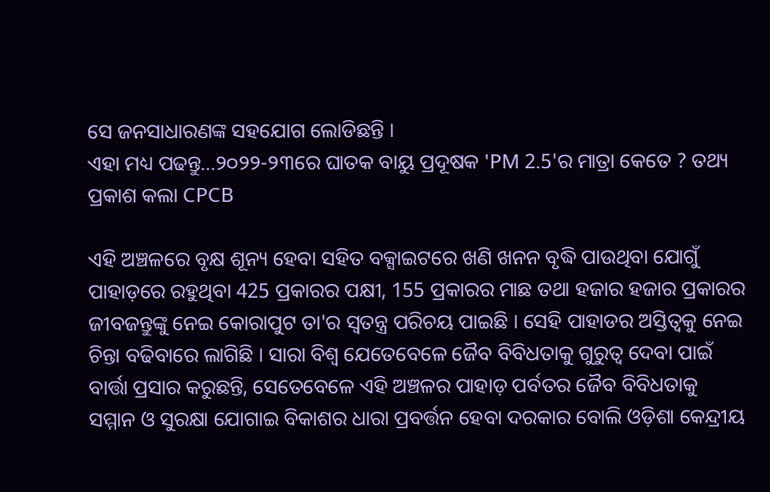ସେ ଜନସାଧାରଣଙ୍କ ସହଯୋଗ ଲୋଡିଛନ୍ତି ।
ଏହା ମଧ୍ୟ ପଢନ୍ତୁ...୨୦୨୨-୨୩ରେ ଘାତକ ବାୟୁ ପ୍ରଦୂଷକ 'PM 2.5'ର ମାତ୍ରା କେତେ ? ତଥ୍ୟ ପ୍ରକାଶ କଲା CPCB

ଏହି ଅଞ୍ଚଳରେ ବୃକ୍ଷ ଶୂନ୍ୟ ହେବା ସହିତ ବକ୍ସାଇଟରେ ଖଣି ଖନନ ବୃଦ୍ଧି ପାଉଥିବା ଯୋଗୁଁ ପାହାଡ଼ରେ ରହୁଥିବା 425 ପ୍ରକାରର ପକ୍ଷୀ, 155 ପ୍ରକାରର ମାଛ ତଥା ହଜାର ହଜାର ପ୍ରକାରର ଜୀବଜନ୍ତୁଙ୍କୁ ନେଇ କୋରାପୁଟ ତା'ର ସ୍ୱତନ୍ତ୍ର ପରିଚୟ ପାଇଛି । ସେହି ପାହାଡର ଅସ୍ତିତ୍ୱକୁ ନେଇ ଚିନ୍ତା ବଢିବାରେ ଲାଗିଛି । ସାରା ବିଶ୍ବ ଯେତେବେଳେ ଜୈବ ବିବିଧତାକୁ ଗୁରୁତ୍ୱ ଦେବା ପାଇଁ ବାର୍ତ୍ତା ପ୍ରସାର କରୁଛନ୍ତି, ସେତେବେଳେ ଏହି ଅଞ୍ଚଳର ପାହାଡ଼ ପର୍ବତର ଜୈବ ବିବିଧତାକୁ ସମ୍ମାନ ଓ ସୁରକ୍ଷା ଯୋଗାଇ ବିକାଶର ଧାରା ପ୍ରବର୍ତ୍ତନ ହେବା ଦରକାର ବୋଲି ଓଡ଼ିଶା କେନ୍ଦ୍ରୀୟ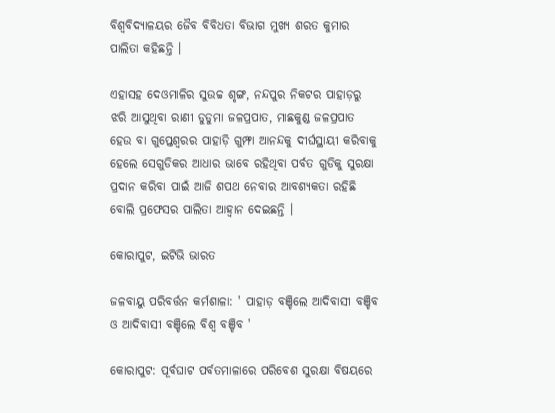ବିଶ୍ୱବିଦ୍ୟାଳୟର ଜୈବ ବିବିଧତା ବିଭାଗ ମୁଖ୍ୟ ଶରତ କୁମାର ପାଲିତା କହିଛନ୍ତି ।

ଏହାସହ ଦେଓମାଳିର ସୁଉଚ୍ଚ ଶୃଙ୍ଗ, ନନ୍ଦପୁର ନିକଟର ପାହାଡ଼ରୁ ଝରି ଆସୁଥିବା ରାଣୀ ଡୁଡୁମା ଜଳପ୍ରପାତ, ମାଛକୁଣ୍ଡ ଜଳପ୍ରପାତ ହେଉ ବା ଗୁପ୍ତେଶ୍ଵରର ପାହାଡ଼ି ଗୁମ୍ଫା ଆନନ୍ଦକୁ ଦୀର୍ଘସ୍ଥାୟୀ କରିବାକୁ ହେଲେ ସେଗୁଡିକର ଆଧାର ଭାବେ ରହିଥିବା ପର୍ବତ ଗୁଡିକୁ ସୁରକ୍ଷା ପ୍ରଦାନ କରିବା ପାଇଁ ଆଜି ଶପଥ ନେବାର ଆବଶ୍ୟକତା ରହିଛି ବୋଲି ପ୍ରଫେସର ପାଲିତା ଆହ୍ୱାନ ଦେଇଛନ୍ତି ।

କୋରାପୁଟ, ଇଟିଭି ଭାରତ

ଜଳବାୟୁ ପରିବର୍ତ୍ତନ କର୍ମଶାଳା: ' ପାହାଡ଼ ବଞ୍ଚିଲେ ଆଦିବାସୀ ବଞ୍ଚିବ ଓ ଆଦିବାସୀ ବଞ୍ଚିଲେ ବିଶ୍ୱ ବଞ୍ଚିବ '

କୋରାପୁଟ: ପୂର୍ବଘାଟ ପର୍ବତମାଳାରେ ପରିବେଶ ସୁରକ୍ଷା ବିଷୟରେ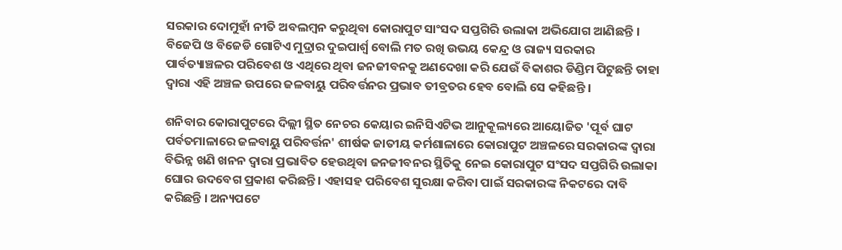ସରକାର ଦୋମୁହାଁ ନୀତି ଅବଲମ୍ବନ କରୁଥିବା କୋରାପୁଟ ସାଂସଦ ସପ୍ତଗିରି ଉଲାକା ଅଭିଯୋଗ ଆଣିଛନ୍ତି । ବିଜେପି ଓ ବିଜେଡି ଗୋଟିଏ ମୁଦ୍ରାର ଦୁଇପାର୍ଶ୍ବ ବୋଲି ମତ ରଖି ଉଭୟ କେନ୍ଦ୍ର ଓ ରାଜ୍ୟ ସରକାର ପାର୍ବତ୍ୟାଞ୍ଚଳର ପରିବେଶ ଓ ଏଥିରେ ଥିବା ଜନଜୀବନକୁ ଅଣଦେଖା କରି ଯେଉଁ ବିକାଶର ଡିଣ୍ଡିମ ପିଟୁଛନ୍ତି ତାହା ଦ୍ୱାରା ଏହି ଅଞ୍ଚଳ ଉପରେ ଜଳବାୟୁ ପରିବର୍ତ୍ତନର ପ୍ରଭାବ ତୀବ୍ରତର ହେବ ବୋଲି ସେ କହିଛନ୍ତି ।

ଶନିବାର କୋରାପୁଟରେ ଦିଲ୍ଲୀ ସ୍ଥିତ ନେଚର କେୟାର ଇନିସିଏଟିଭ ଆନୁକୂଲ୍ୟରେ ଆୟୋଜିତ 'ପୂର୍ବ ଘାଟ ପର୍ବତମାଳାରେ ଜଳବାୟୁ ପରିବର୍ତ୍ତନ' ଶୀର୍ଷକ ଜାତୀୟ କର୍ମଶାଳାରେ କୋରାପୁଟ ଅଞ୍ଚଳରେ ସରକାରଙ୍କ ଦ୍ବାରା ବିଭିନ୍ନ ଖଣି ଖନନ ଦ୍ୱାରା ପ୍ରଭାବିତ ହେଉଥିବା ଜନଜୀବନର ସ୍ଥିତିକୁ ନେଇ କୋରାପୁଟ ସଂସଦ ସପ୍ତଗିରି ଉଲାକା ଘୋର ଉଦବେଗ ପ୍ରକାଶ କରିଛନ୍ତି । ଏହାସହ ପରିବେଶ ସୁରକ୍ଷା କରିବା ପାଇଁ ସରକାରଙ୍କ ନିକଟରେ ଦାବି କରିଛନ୍ତି । ଅନ୍ୟପଟେ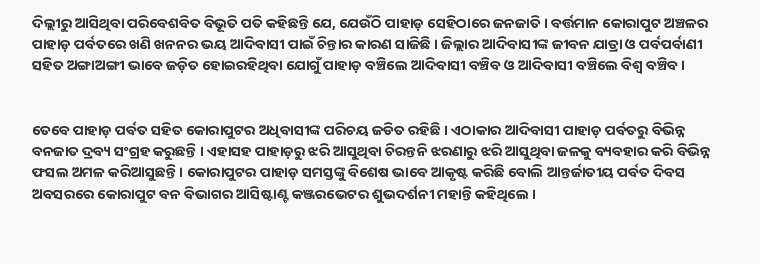ଦିଲ୍ଲୀରୁ ଆସିଥିବା ପରିବେଶବିତ ବିଭୂତି ପତି କହିଛନ୍ତି ଯେ, ଯେଉଁଠି ପାହାଡ଼ ସେହିଠାରେ ଜନଜାତି । ବର୍ତ୍ତମାନ କୋରାପୁଟ ଅଞ୍ଚଳର ପାହାଡ଼ ପର୍ବତରେ ଖଣି ଖନନର ଭୟ ଆଦିବାସୀ ପାଇଁ ଚିନ୍ତାର କାରଣ ସାଜିଛି । ଜିଲ୍ଲାର ଆଦିବାସୀଙ୍କ ଜୀବନ ଯାତ୍ରା ଓ ପର୍ବପର୍ବାଣୀ ସହିତ ଅଙ୍ଗାଅଙ୍ଗୀ ଭାବେ ଜଡ଼ିତ ହୋଇରହିଥିବା ଯୋଗୁଁ ପାହାଡ଼ ବଞ୍ଚିଲେ ଆଦିବାସୀ ବଞ୍ଚିବ ଓ ଆଦିବାସୀ ବଞ୍ଚିଲେ ବିଶ୍ୱ ବଞ୍ଚିବ ।


ତେବେ ପାହାଡ଼ ପର୍ବତ ସହିତ କୋରାପୁଟର ଅଧିବାସୀଙ୍କ ପରିଚୟ ଜଡିତ ରହିଛି । ଏଠାକାର ଆଦିବାସୀ ପାହାଡ଼ ପର୍ବତରୁ ବିଭିନ୍ନ ବନଜାତ ଦ୍ରବ୍ୟ ସଂଗ୍ରହ କରୁଛନ୍ତି । ଏହାସହ ପାହାଡ଼ରୁ ଝରି ଆସୁଥିବା ଚିରନ୍ତନି ଝରଣାରୁ ଝରି ଆସୁଥିବା ଜଳକୁ ବ୍ୟବହାର କରି ବିଭିନ୍ନ ଫସଲ ଅମଳ କରିଆସୁଛନ୍ତି । କୋରାପୁଟର ପାହାଡ଼ ସମସ୍ତଙ୍କୁ ବିଶେଷ ଭାବେ ଆକୃଷ୍ଟ କରିଛି ବୋଲି ଆନ୍ତର୍ଜାତୀୟ ପର୍ବତ ଦିବସ ଅବସରରେ କୋରାପୁଟ ବନ ବିଭାଗର ଆସିଷ୍ଟାଣ୍ଟ କଞ୍ଜରଭେଟର ଶୁଭଦର୍ଶନୀ ମହାନ୍ତି କହିଥିଲେ ।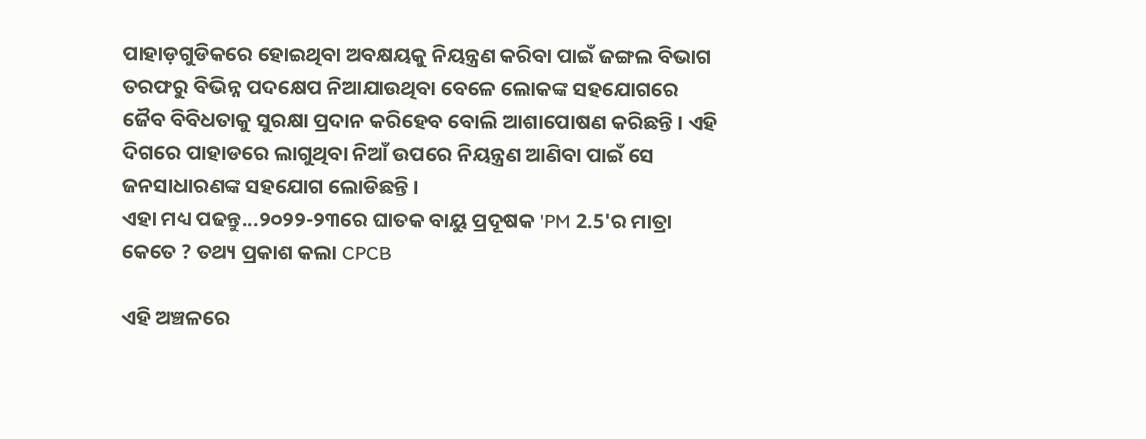ପାହାଡ଼ଗୁଡିକରେ ହୋଇଥିବା ଅବକ୍ଷୟକୁ ନିୟନ୍ତ୍ରଣ କରିବା ପାଇଁ ଜଙ୍ଗଲ ବିଭାଗ ତରଫରୁ ବିଭିନ୍ନ ପଦକ୍ଷେପ ନିଆଯାଉଥିବା ବେଳେ ଲୋକଙ୍କ ସହଯୋଗରେ ଜୈବ ବିବିଧତାକୁ ସୁରକ୍ଷା ପ୍ରଦାନ କରିହେବ ବୋଲି ଆଶାପୋଷଣ କରିଛନ୍ତି । ଏହି ଦିଗରେ ପାହାଡରେ ଲାଗୁଥିବା ନିଆଁ ଉପରେ ନିୟନ୍ତ୍ରଣ ଆଣିବା ପାଇଁ ସେ ଜନସାଧାରଣଙ୍କ ସହଯୋଗ ଲୋଡିଛନ୍ତି ।
ଏହା ମଧ୍ୟ ପଢନ୍ତୁ...୨୦୨୨-୨୩ରେ ଘାତକ ବାୟୁ ପ୍ରଦୂଷକ 'PM 2.5'ର ମାତ୍ରା କେତେ ? ତଥ୍ୟ ପ୍ରକାଶ କଲା CPCB

ଏହି ଅଞ୍ଚଳରେ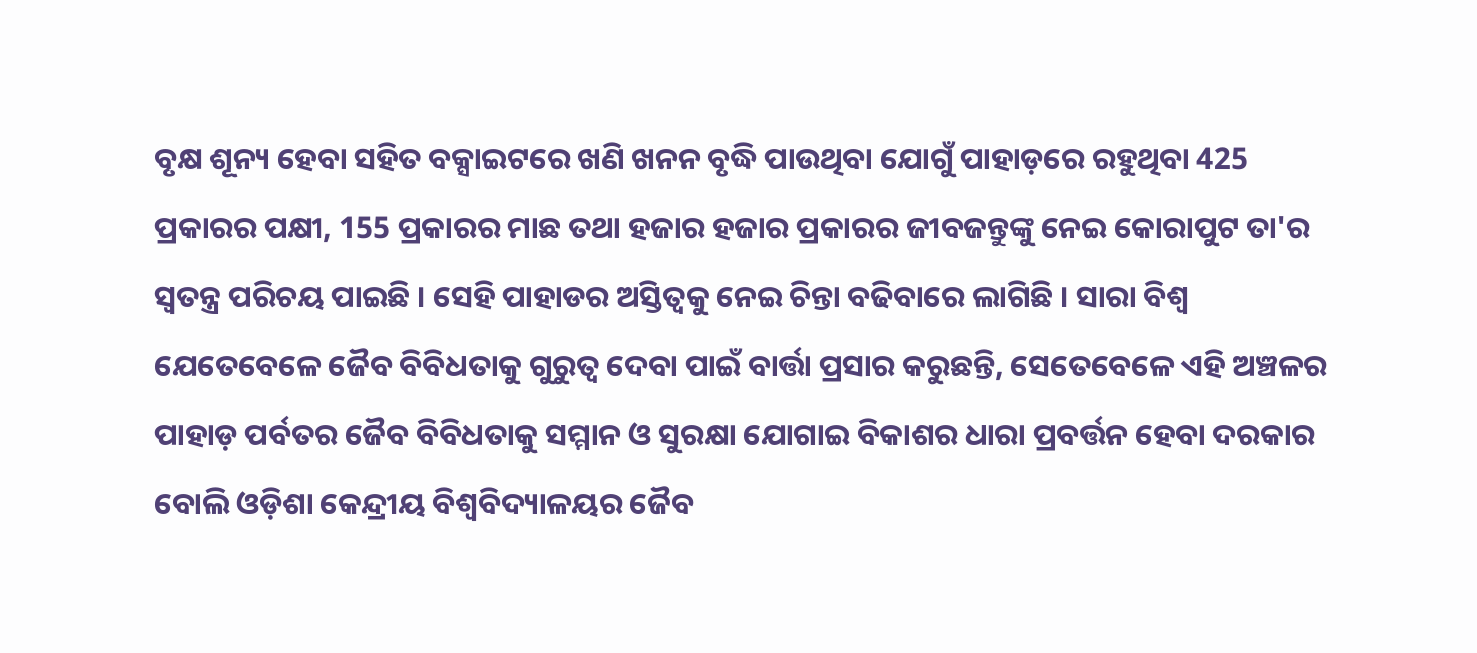ବୃକ୍ଷ ଶୂନ୍ୟ ହେବା ସହିତ ବକ୍ସାଇଟରେ ଖଣି ଖନନ ବୃଦ୍ଧି ପାଉଥିବା ଯୋଗୁଁ ପାହାଡ଼ରେ ରହୁଥିବା 425 ପ୍ରକାରର ପକ୍ଷୀ, 155 ପ୍ରକାରର ମାଛ ତଥା ହଜାର ହଜାର ପ୍ରକାରର ଜୀବଜନ୍ତୁଙ୍କୁ ନେଇ କୋରାପୁଟ ତା'ର ସ୍ୱତନ୍ତ୍ର ପରିଚୟ ପାଇଛି । ସେହି ପାହାଡର ଅସ୍ତିତ୍ୱକୁ ନେଇ ଚିନ୍ତା ବଢିବାରେ ଲାଗିଛି । ସାରା ବିଶ୍ବ ଯେତେବେଳେ ଜୈବ ବିବିଧତାକୁ ଗୁରୁତ୍ୱ ଦେବା ପାଇଁ ବାର୍ତ୍ତା ପ୍ରସାର କରୁଛନ୍ତି, ସେତେବେଳେ ଏହି ଅଞ୍ଚଳର ପାହାଡ଼ ପର୍ବତର ଜୈବ ବିବିଧତାକୁ ସମ୍ମାନ ଓ ସୁରକ୍ଷା ଯୋଗାଇ ବିକାଶର ଧାରା ପ୍ରବର୍ତ୍ତନ ହେବା ଦରକାର ବୋଲି ଓଡ଼ିଶା କେନ୍ଦ୍ରୀୟ ବିଶ୍ୱବିଦ୍ୟାଳୟର ଜୈବ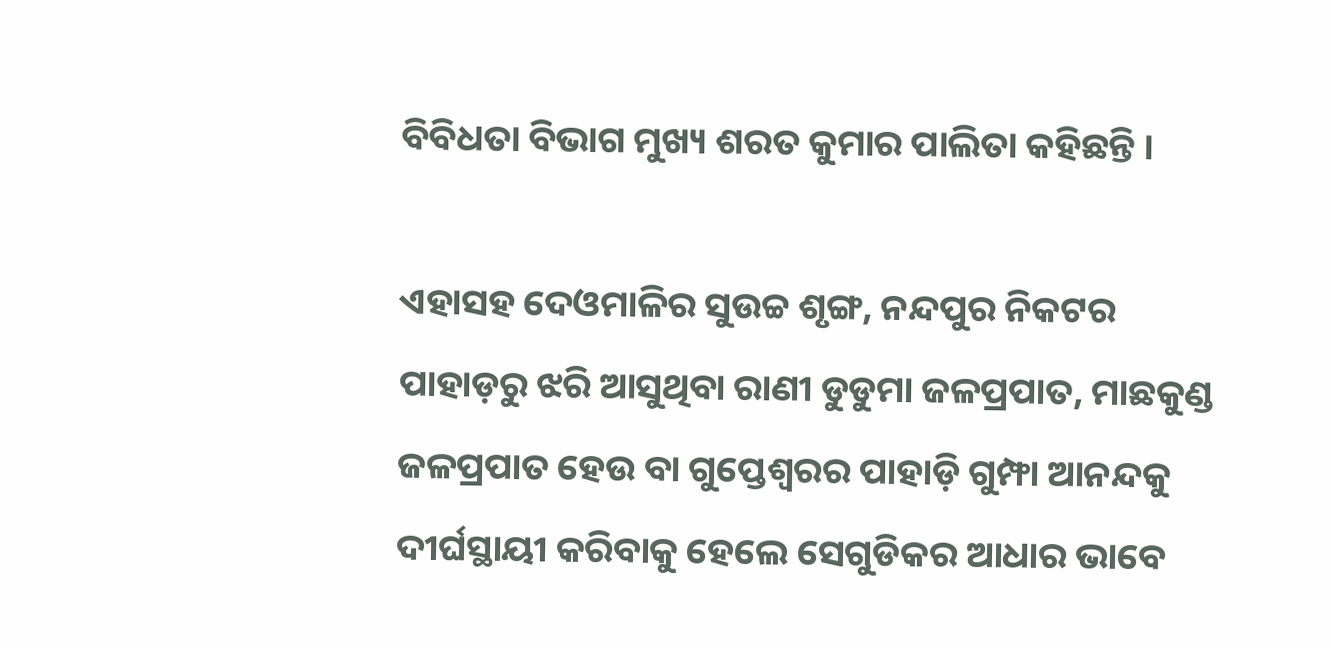ବିବିଧତା ବିଭାଗ ମୁଖ୍ୟ ଶରତ କୁମାର ପାଲିତା କହିଛନ୍ତି ।

ଏହାସହ ଦେଓମାଳିର ସୁଉଚ୍ଚ ଶୃଙ୍ଗ, ନନ୍ଦପୁର ନିକଟର ପାହାଡ଼ରୁ ଝରି ଆସୁଥିବା ରାଣୀ ଡୁଡୁମା ଜଳପ୍ରପାତ, ମାଛକୁଣ୍ଡ ଜଳପ୍ରପାତ ହେଉ ବା ଗୁପ୍ତେଶ୍ଵରର ପାହାଡ଼ି ଗୁମ୍ଫା ଆନନ୍ଦକୁ ଦୀର୍ଘସ୍ଥାୟୀ କରିବାକୁ ହେଲେ ସେଗୁଡିକର ଆଧାର ଭାବେ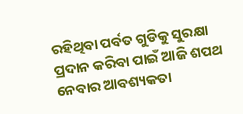ରହିଥିବା ପର୍ବତ ଗୁଡିକୁ ସୁରକ୍ଷା ପ୍ରଦାନ କରିବା ପାଇଁ ଆଜି ଶପଥ ନେବାର ଆବଶ୍ୟକତା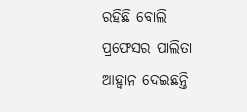ରହିଛି ବୋଲି ପ୍ରଫେସର ପାଲିତା ଆହ୍ୱାନ ଦେଇଛନ୍ତି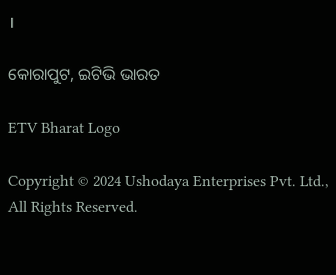।

କୋରାପୁଟ, ଇଟିଭି ଭାରତ

ETV Bharat Logo

Copyright © 2024 Ushodaya Enterprises Pvt. Ltd., All Rights Reserved.